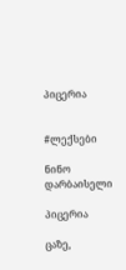პიცერია


#ლექსები

ნინო დარბაისელი

პიცერია

ცაზე,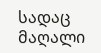სადაც მაღალი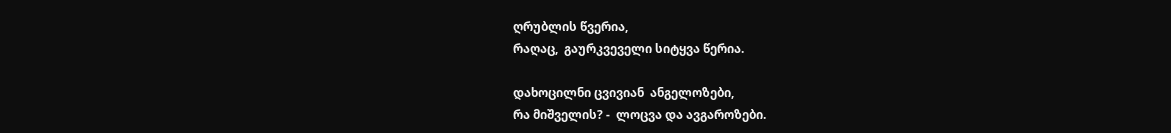ღრუბლის წვერია,
რაღაც,  გაურკვეველი სიტყვა წერია.

დახოცილნი ცვივიან  ანგელოზები,
რა მიშველის? -  ლოცვა და ავგაროზები.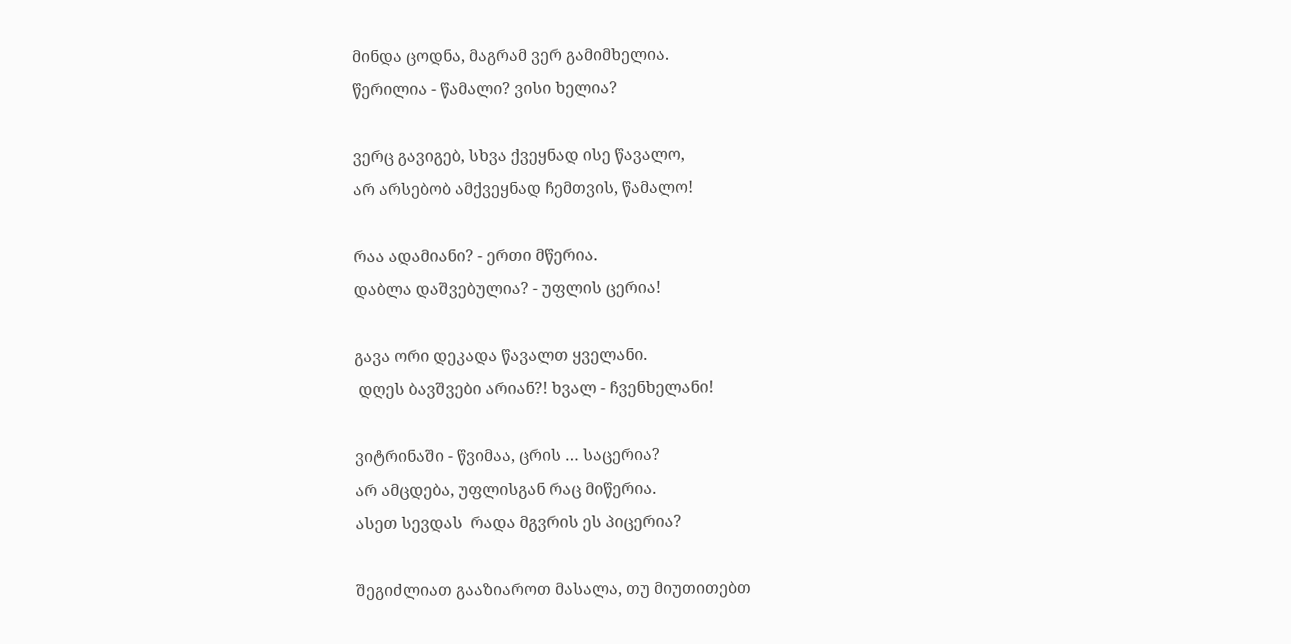მინდა ცოდნა, მაგრამ ვერ გამიმხელია.
წერილია - წამალი? ვისი ხელია?

ვერც გავიგებ, სხვა ქვეყნად ისე წავალო,
არ არსებობ ამქვეყნად ჩემთვის, წამალო!

რაა ადამიანი? - ერთი მწერია.
დაბლა დაშვებულია? - უფლის ცერია!

გავა ორი დეკადა წავალთ ყველანი.
 დღეს ბავშვები არიან?! ხვალ - ჩვენხელანი!

ვიტრინაში - წვიმაა, ცრის … საცერია?
არ ამცდება, უფლისგან რაც მიწერია.
ასეთ სევდას  რადა მგვრის ეს პიცერია?

შეგიძლიათ გააზიაროთ მასალა, თუ მიუთითებთ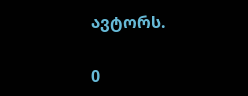ავტორს.

0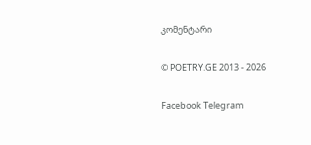კომენტარი

© POETRY.GE 2013 - 2026

Facebook Telegram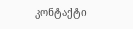კონტაქტი